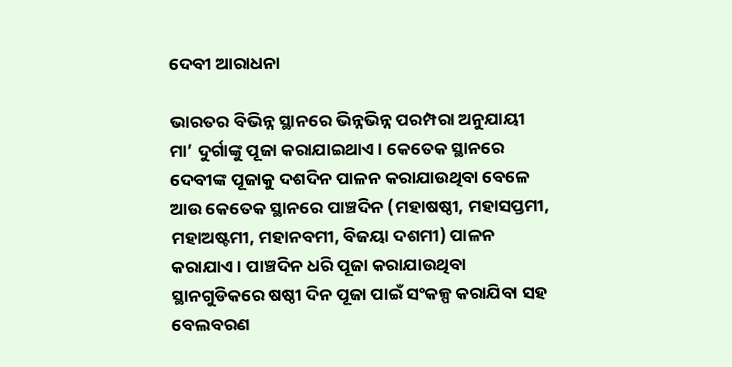ଦେବୀ ଆରାଧନା

ଭାରତର ବିଭିନ୍ନ ସ୍ଥାନରେ ଭିନ୍ନଭିନ୍ନ ପରମ୍ପରା ଅନୁଯାୟୀ ମା’ ଦୁର୍ଗାଙ୍କୁ ପୂଜା କରାଯାଇଥାଏ। କେତେକ ସ୍ଥାନରେ ଦେବୀଙ୍କ ପୂଜାକୁ ଦଶଦିନ ପାଳନ କରାଯାଉଥିବା ବେଳେ ଆଉ କେତେକ ସ୍ଥାନରେ ପାଞ୍ଚଦିନ (ମହାଷଷ୍ଠୀ, ମହାସପ୍ତମୀ, ମହାଅଷ୍ଟମୀ, ମହାନବମୀ, ବିଜୟା ଦଶମୀ) ପାଳନ କରାଯାଏ। ପାଞ୍ଚଦିନ ଧରି ପୂଜା କରାଯାଉଥିବା ସ୍ଥାନଗୁଡିକରେ ଷଷ୍ଠୀ ଦିନ ପୂଜା ପାଇଁ ସଂକଳ୍ପ କରାଯିବା ସହ ବେଲବରଣ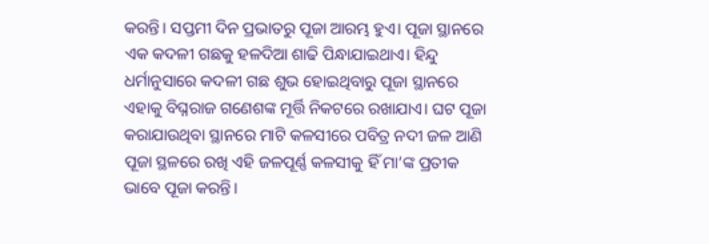କରନ୍ତି। ସପ୍ତମୀ ଦିନ ପ୍ରଭାତରୁ ପୂଜା ଆରମ୍ଭ ହୁଏ। ପୂଜା ସ୍ଥାନରେ ଏକ କଦଳୀ ଗଛକୁ ହଳଦିଆ ଶାଢି ପିନ୍ଧାଯାଇଥାଏ। ହିନ୍ଦୁ ଧର୍ମାନୁସାରେ କଦଳୀ ଗଛ ଶୁଭ ହୋଇଥିବାରୁ ପୂଜା ସ୍ଥାନରେ ଏହାକୁ ବିଘ୍ନରାଜ ଗଣେଶଙ୍କ ମୂର୍ତ୍ତି ନିକଟରେ ରଖାଯାଏ। ଘଟ ପୂଜା କରାଯାଉଥିବା ସ୍ଥାନରେ ମାଟି କଳସୀରେ ପବିତ୍ର ନଦୀ ଜଳ ଆଣି ପୂଜା ସ୍ଥଳରେ ରଖି ଏହି ଜଳପୂର୍ଣ୍ଣ କଳସୀକୁ ହିଁ ମା’ଙ୍କ ପ୍ରତୀକ ଭାବେ ପୂଜା କରନ୍ତି।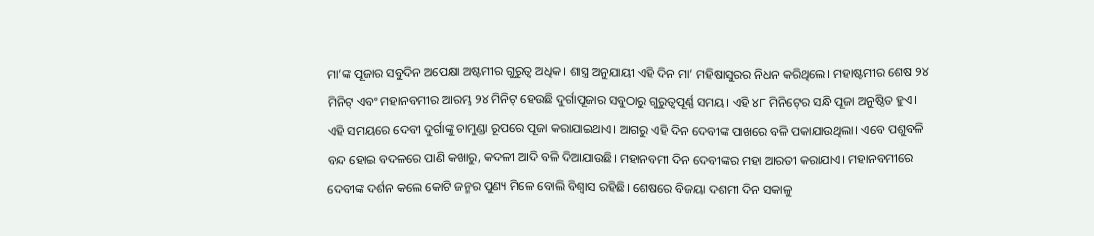ମା’ଙ୍କ ପୂଜାର ସବୁଦିନ ଅପେକ୍ଷା ଅଷ୍ଟମୀର ଗୁରୁତ୍ୱ ଅଧିକ। ଶାସ୍ତ୍ର ଅନୁଯାୟୀ ଏହି ଦିନ ମା’ ମହିଷାସୁରର ନିଧନ କରିଥିଲେ। ମହାଷ୍ଟମୀର ଶେଷ ୨୪ ମିନିଟ୍‍ ଏବଂ ମହାନବମୀର ଆରମ୍ଭ ୨୪ ମିନିଟ୍‍ ହେଉଛି ଦୁର୍ଗାପୂଜାର ସବୁଠାରୁ ଗୁରୁତ୍ୱପୂର୍ଣ୍ଣ ସମୟ। ଏହି ୪୮ ମିନିଟ୍‍ରେ ସନ୍ଧି ପୂଜା ଅନୁଷ୍ଠିତ ହୁଏ। ଏହି ସମୟରେ ଦେବୀ ଦୁର୍ଗାଙ୍କୁ ଚାମୁଣ୍ଡା ରୂପରେ ପୂଜା କରାଯାଇଥାଏ। ଆଗରୁ ଏହି ଦିନ ଦେବୀଙ୍କ ପାଖରେ ବଳି ପକାଯାଉଥିଲା। ଏବେ ପଶୁବଳି ବନ୍ଦ ହୋଇ ବଦଳରେ ପାଣି କଖାରୁ, କଦଳୀ ଆଦି ବଳି ଦିଆଯାଉଛି। ମହାନବମୀ ଦିନ ଦେବୀଙ୍କର ମହା ଆରତୀ କରାଯାଏ। ମହାନବମୀରେ ଦେବୀଙ୍କ ଦର୍ଶନ କଲେ କୋଟି ଜନ୍ମର ପୁଣ୍ୟ ମିଳେ ବୋଲି ବିଶ୍ୱାସ ରହିଛି। ଶେଷରେ ବିଜୟା ଦଶମୀ ଦିନ ସକାଳୁ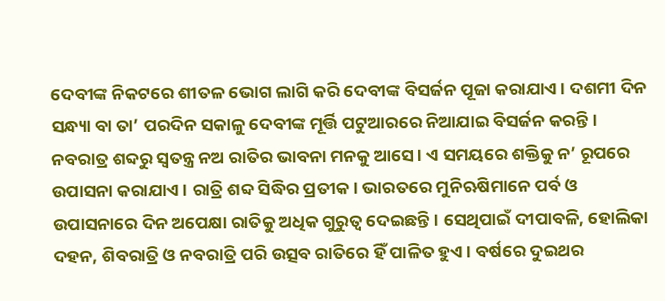ଦେବୀଙ୍କ ନିକଟରେ ଶୀତଳ ଭୋଗ ଲାଗି କରି ଦେବୀଙ୍କ ବିସର୍ଜନ ପୂଜା କରାଯାଏ। ଦଶମୀ ଦିନ ସନ୍ଧ୍ୟା ବା ତା’ ପରଦିନ ସକାଳୁ ଦେବୀଙ୍କ ମୂର୍ତ୍ତି ପଟୁଆରରେ ନିଆଯାଇ ବିସର୍ଜନ କରନ୍ତି।
ନବରାତ୍ର ଶବ୍ଦରୁ ସ୍ୱତନ୍ତ୍ର ନଅ ରାତିର ଭାବନା ମନକୁ ଆସେ। ଏ ସମୟରେ ଶକ୍ତିକୁ ନ’ ରୂପରେ ଉପାସନା କରାଯାଏ। ରାତ୍ରି ଶବ୍ଦ ସିଦ୍ଧିର ପ୍ରତୀକ। ଭାରତରେ ମୁନିଋଷିମାନେ ପର୍ବ ଓ ଉପାସନାରେ ଦିନ ଅପେକ୍ଷା ରାତିକୁ ଅଧିକ ଗୁରୁତ୍ୱ ଦେଇଛନ୍ତି। ସେଥିପାଇଁ ଦୀପାବଳି, ହୋଲିକା ଦହନ, ଶିବରାତ୍ରି ଓ ନବରାତ୍ରି ପରି ଉତ୍ସବ ରାତିରେ ହିଁ ପାଳିତ ହୁଏ। ବର୍ଷରେ ଦୁଇଥର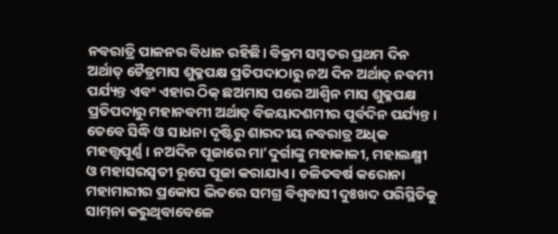ନବରାତ୍ରି ପାଳନର ବିଧାନ ରହିଛି। ବିକ୍ରମ ସମ୍ବତର ପ୍ରଥମ ଦିନ ଅର୍ଥାତ୍‍ ଚୈତ୍ରମାସ ଶୁକ୍ଳପକ୍ଷ ପ୍ରତିପଦାଠାରୁ ନଅ ଦିନ ଅର୍ଥାତ୍‍ ନବମୀ ପର୍ଯ୍ୟନ୍ତ ଏବଂ ଏହାର ଠିକ୍‍ ଛଅମାସ ପରେ ଆଶ୍ୱିନ ମାସ ଶୁକ୍ଳପକ୍ଷ ପ୍ରତିପଦାରୁ ମହାନବମୀ ଅର୍ଥାତ୍‍ ବିଜୟାଦଶମୀର ପୂର୍ବଦିନ ପର୍ଯ୍ୟନ୍ତ। ତେବେ ସିଦ୍ଧି ଓ ସାଧନା ଦୃଷ୍ଟିରୁ ଶାରଦୀୟ ନବରାତ୍ର ଅଧିକ ମହତ୍ତ୍ୱପୂର୍ଣ୍ଣ। ନଅଦିନ ପୂଜାରେ ମା’ଦୁର୍ଗାଙ୍କୁ ମହାକାଳୀ, ମହାଲକ୍ଷ୍ମୀ ଓ ମହାସରସ୍ୱତୀ ରୂପେ ପୂଜା କରାଯାଏ। ଚଳିତବର୍ଷ କରୋନା ମହାମାରୀର ପ୍ରକୋପ ଭିତରେ ସମଗ୍ର ବିଶ୍ୱବାସୀ ଦୁଃଖଦ ପରିସ୍ଥିତିକୁ ସାମ୍‌ନା କରୁଥିବାବେଳେ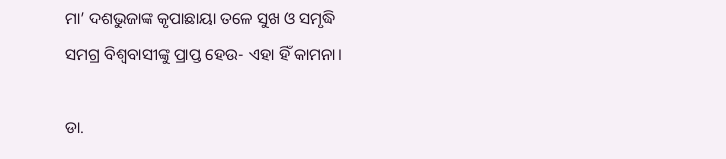ମା’ ଦଶଭୁଜାଙ୍କ କୃପାଛାୟା ତଳେ ସୁଖ ଓ ସମୃଦ୍ଧି ସମଗ୍ର ବିଶ୍ୱବାସୀଙ୍କୁ ପ୍ରାପ୍ତ ହେଉ- ଏହା ହିଁ କାମନା।

ଡା.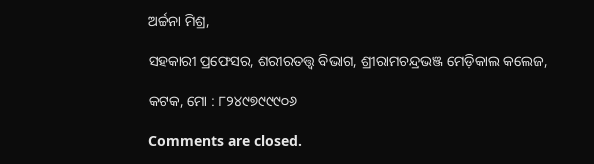ଅର୍ଚ୍ଚନା ମିଶ୍ର,

ସହକାରୀ ପ୍ରଫେସର, ଶରୀରତତ୍ତ୍ୱ ବିଭାଗ, ଶ୍ରୀରାମଚନ୍ଦ୍ରଭଞ୍ଜ ମେଡ଼ିକାଲ କଲେଜ,

କଟକ, ମୋ : ୮୨୪୯୭୯୯୯୦୬

Comments are closed.